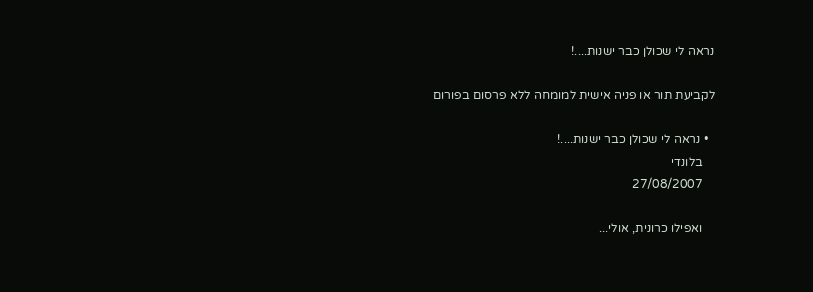נראה לי שכולן כבר ישנות....!

לקביעת תור או פניה אישית למומחה ללא פרסום בפורום

  • נראה לי שכולן כבר ישנות....!
    בלונדי
    27/08/2007

    ואפילו כרונית, אולי...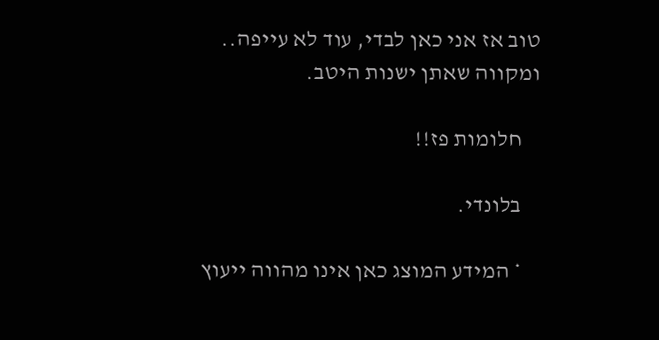טוב אז אני כאן לבדי, עוד לא עייפה.. ומקווה שאתן ישנות היטב.

    חלומות פז!!

    בלונדי.

    * המידע המוצג כאן אינו מהווה ייעוץ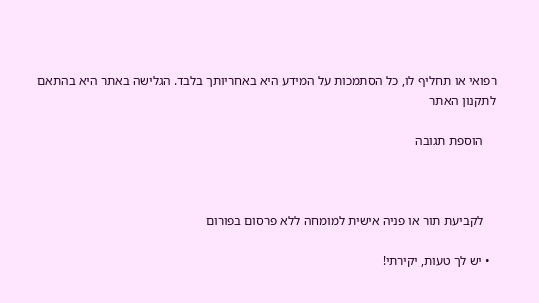רפואי או תחליף לו, כל הסתמכות על המידע היא באחריותך בלבד. הגלישה באתר היא בהתאם לתקנון האתר

    הוספת תגובה



    לקביעת תור או פניה אישית למומחה ללא פרסום בפורום

  • יש לך טעות, יקירתי!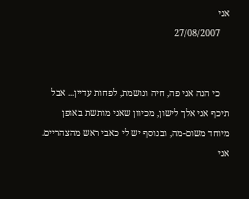אני
    27/08/2007


    כי הנה אני פה, חיה ונושמת, לפחות עדיין... אבל תיכף אני אלך לישון, מכיוון שאני מותשת באופן מיוחד משום-מה, ובנוסף יש לי כאבי ראש מהצהריים. אני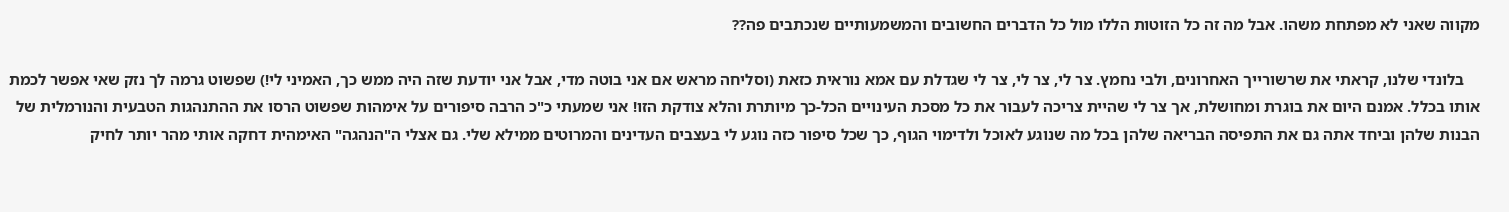מקווה שאני לא מפתחת משהו. אבל מה זה כל הזוטות הללו מול כל הדברים החשובים והמשמעותיים שנכתבים פה??

    בלונדי שלנו, קראתי את שרשורייך האחרונים, ולבי נחמץ. צר לי, צר לי, צר לי שגדלת עם אמא נוראית כזאת (וסליחה מראש אם אני בוטה מדי, אבל אני יודעת שזה היה ממש כך, האמיני לי!) שפשוט גרמה לך נזק שאי אפשר לכמת אותו בכלל. אמנם היום את בוגרת ומחושלת, אך צר לי שהיית צריכה לעבור את כל מסכת העינויים הכל-כך מיותרת והלא צודקת הזו! אני שמעתי כ"כ הרבה סיפורים על אימהות שפשוט הרסו את ההתנהגות הטבעית והנורמלית של הבנות שלהן וביחד אתה גם את התפיסה הבריאה שלהן בכל מה שנוגע לאוכל ולדימוי הגוף, כך שכל סיפור כזה נוגע לי בעצבים העדינים והמרוטים ממילא שלי. גם אצלי ה"הנהגה" האימהית דחקה אותי מהר יותר לחיק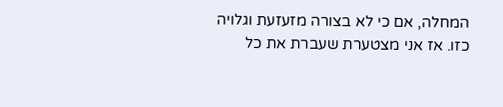המחלה, אם כי לא בצורה מזעזעת וגלויה כזו. אז אני מצטערת שעברת את כל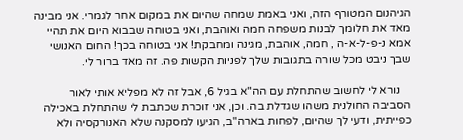הגיהנום המטורף הזה, ואני באמת שמחה שהיום את במקום אחר לגמרי. אני מבינה מאד את חלומך לבנות משפחה חמה ואוהבת, ואני בטוחה שבבוא היום את תהיי אמא נ-פ-ל-א-ה , חמה, אוהבת, מגינה ומחבקת! אני בטוחה בכך! החום האנושי שבך ניבט מכל שורה בתגובות שלך לפניות הקשות פה. זה מאד ברור לי.

    נורא לי לחשוב שהתחלת עם הה"א בגיל 6, אבל זה לא מפליא אותי לאור הסביבה החולנית משהו שגדלת בה. וכן, אני זוכרת שכתבת לי שהתחלת באכילה כפייתית, ודעי לך שהיום, לפחות בארה"ב, הגיעו למסקנה שלא האנורקסיה ולא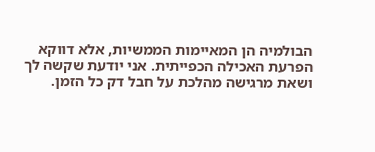הבולמיה הן המאיימות הממשיות, אלא דווקא הפרעת האכילה הכפייתית. אני יודעת שקשה לך ושאת מרגישה מהלכת על חבל דק כל הזמן.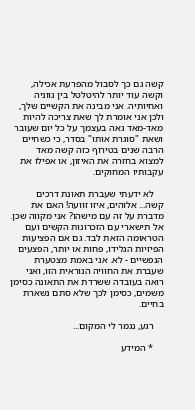קשה גם כך לסבול מהפרעת אכילה, וקשה עוד יותר להיטלטל בין גווניה ואחיותיה. אני מבינה את הקשיים שלך, ולכן אני אומרת לך שאת צריכה להיות מאד-מאד גאה בעצמך על כל יום שעובר ושאת "סוגרת אותו" בסדר, כי כשחיים הרבה שנים בטירוף כזה קשה מאד למצוא בחזרה את האיזון, או אפילו את עקבותיו המחוקים.

    לא ידעתי שעברת תאונת דרכים קשה... אלוהים, איזו זוועה! האם את מדברת על זה עם מישהו? אני מקווה שכן. אל תישארי עם הזכרונות הקשים ועם הטראומה הזאת לבד. גם אם הפציעות הפיזיות הגלידו, פחות או יותר, הפצעים הנפשיים - לא. אני באמת מצטערת שעברת את החוויה הנוראית הזו, ואני רואה בעובדה ששרדת את התאונה כסימן משמים, כסימן לכך שלא סתם נשארת בחיים.

    רגע, נגמר לי המקום...

    * המידע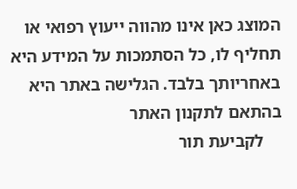המוצג כאן אינו מהווה ייעוץ רפואי או תחליף לו, כל הסתמכות על המידע היא באחריותך בלבד. הגלישה באתר היא בהתאם לתקנון האתר
    לקביעת תור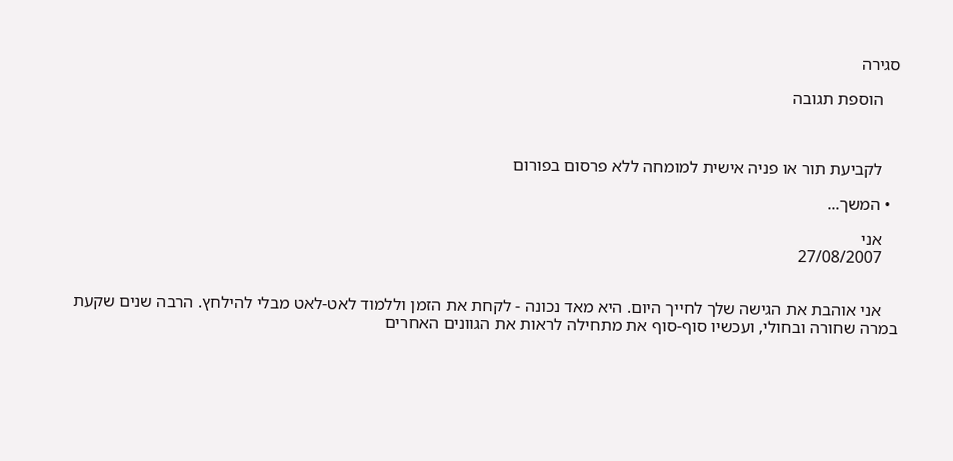סגירה

    הוספת תגובה



    לקביעת תור או פניה אישית למומחה ללא פרסום בפורום

  • המשך...

    אני
    27/08/2007


    אני אוהבת את הגישה שלך לחייך היום. היא מאד נכונה - לקחת את הזמן וללמוד לאט-לאט מבלי להילחץ. הרבה שנים שקעת במרה שחורה ובחולי, ועכשיו סוף-סוף את מתחילה לראות את הגוונים האחרים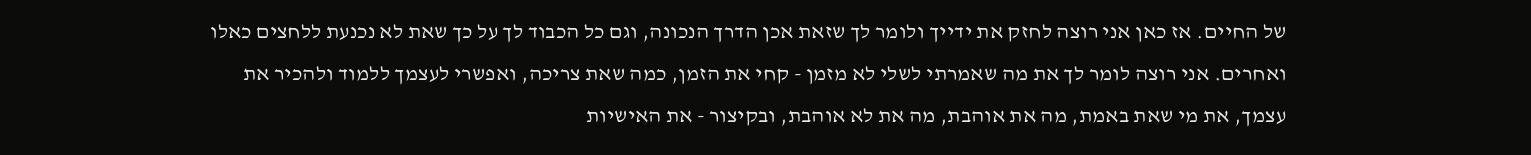של החיים. אז כאן אני רוצה לחזק את ידייך ולומר לך שזאת אכן הדרך הנכונה, וגם כל הכבוד לך על כך שאת לא נכנעת ללחצים כאלו ואחרים. אני רוצה לומר לך את מה שאמרתי לשלי לא מזמן - קחי את הזמן, כמה שאת צריכה, ואפשרי לעצמך ללמוד ולהכיר את עצמך, את מי שאת באמת, מה את אוהבת, מה את לא אוהבת, ובקיצור - את האישיות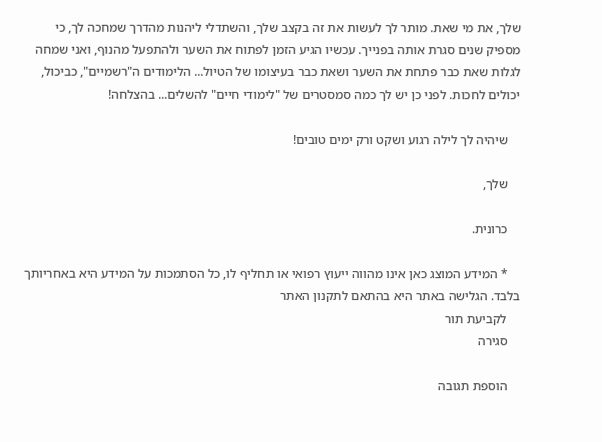שלך, את מי שאת. מותר לך לעשות את זה בקצב שלך, והשתדלי ליהנות מהדרך שמחכה לך, כי מספיק שנים סגרת אותה בפנייך. עכשיו הגיע הזמן לפתוח את השער ולהתפעל מהנוף, ואני שמחה לגלות שאת כבר פתחת את השער ושאת כבר בעיצומו של הטיול... הלימודים ה"רשמיים", כביכול, יכולים לחכות. לפני כן יש לך כמה סמסטרים של "לימודי חיים" להשלים... בהצלחה!

    שיהיה לך לילה רגוע ושקט ורק ימים טובים!

    שלך,

    כרונית.

    * המידע המוצג כאן אינו מהווה ייעוץ רפואי או תחליף לו, כל הסתמכות על המידע היא באחריותך בלבד. הגלישה באתר היא בהתאם לתקנון האתר
    לקביעת תור
    סגירה

    הוספת תגובה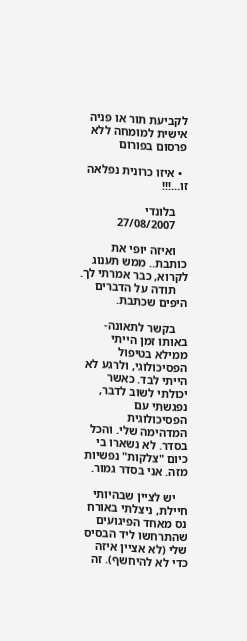לקביעת תור או פניה אישית למומחה ללא פרסום בפורום

  • איזו כרונית נפלאה זו...!!!

    בלונדי
    27/08/2007

    ואיזה יופי את כותבת.. ממש תענוג לקרוא, כבר אמרתי לך.
    תודה על הדברים היפים שכתבת.

    בקשר לתאונה- באותו זמן הייתי ממילא בטיפול הפסיכולוגי, ולרגע לא הייתי לבד. כאשר יכולתי לשוב לדבר, נפגשתי עם הפסיכולוגית המדהימה שלי. והכל בסדר. לא נשארו בי כיום "צלקות" נפשיות מזה. אני בסדר גמור.

    יש לציין שבהיותי חיילת, ניצלתי באורח נס מאחד הפיגועים שהתרחשו ליד הבסיס שלי (לא אציין איזה כדי לא להיחשף). זה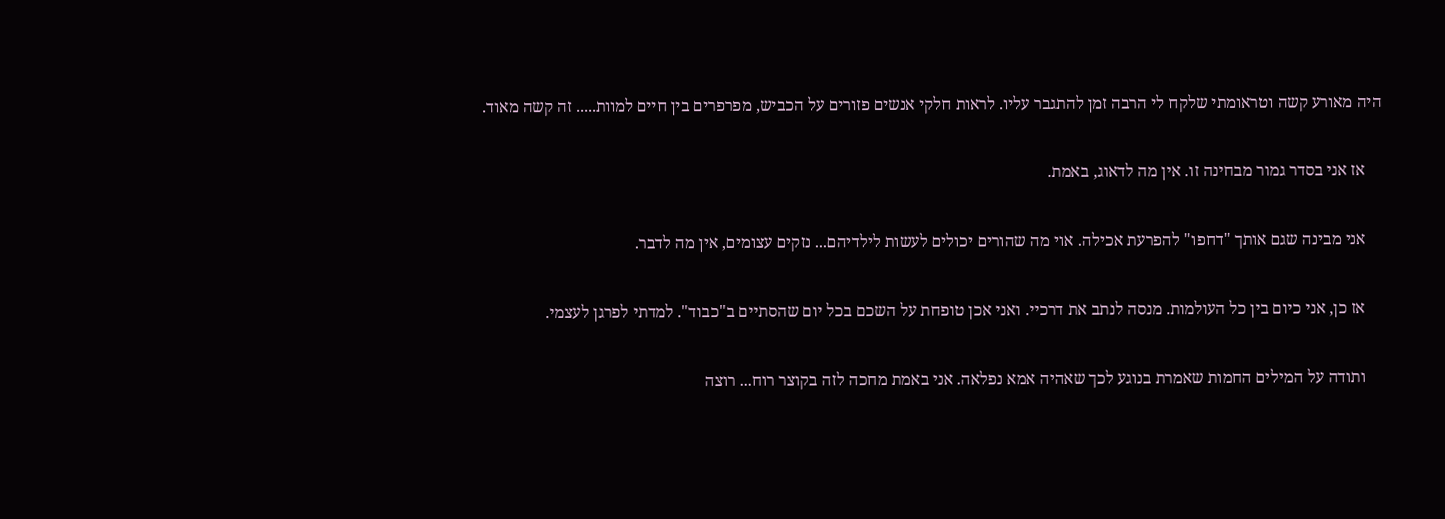היה מאורע קשה וטראומתי שלקח לי הרבה זמן להתגבר עליו. לראות חלקי אנשים פזורים על הכביש, מפרפרים בין חיים למוות..... זה קשה מאוד.

    אז אני בסדר גמור מבחינה זו. אין מה לדאוג, באמת.

    אני מבינה שגם אותך "דחפו" להפרעת אכילה. אוי מה שהורים יכולים לעשות לילדיהם... נזקים עצומים, אין מה לדבר.

    אז כן, אני כיום בין כל העולמות. מנסה לנתב את דרכיי. ואני אכן טופחת על השכם בכל יום שהסתיים ב"כבוד". למדתי לפרגן לעצמי.

    ותודה על המילים החמות שאמרת בנוגע לכך שאהיה אמא נפלאה. אני באמת מחכה לזה בקוצר רוח... רוצה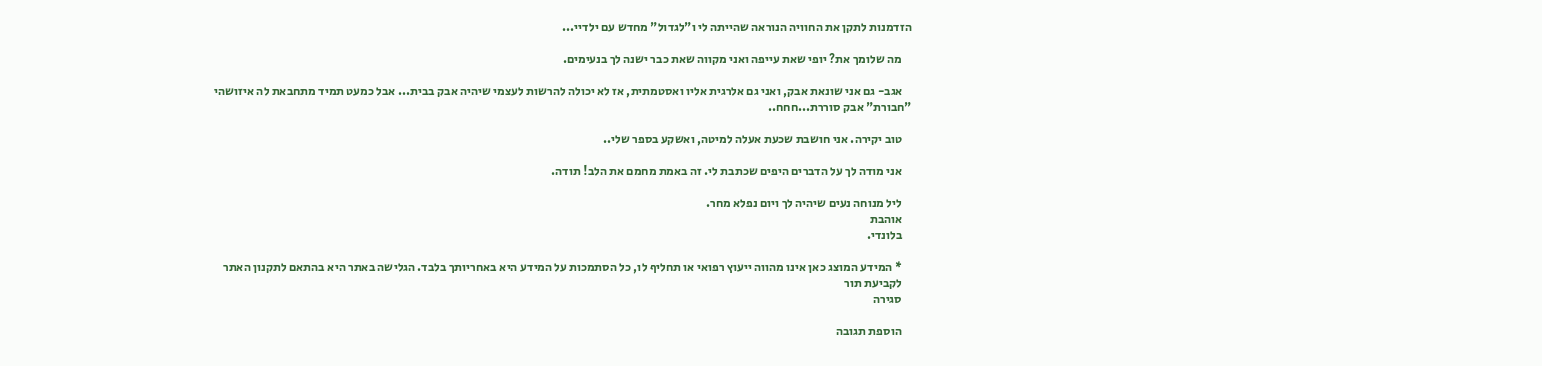הזדמנות לתקן את החוויה הנוראה שהייתה לי ו"לגדול" מחדש עם ילדיי...

    מה שלומך את? יופי שאת עייפה ואני מקווה שאת כבר ישנה לך בנעימים.

    אגב- גם אני שונאת אבק, ואני גם אלרגית אליו ואסטמתית, אז לא יכולה להרשות לעצמי שיהיה אבק בבית... אבל כמעט תמיד מתחבאת לה איזושהי "חבורת" אבק סוררת...חחח..

    טוב יקירה. אני חושבת שכעת אעלה למיטה, ואשקע בספר שלי..

    אני מודה לך על הדברים היפים שכתבת לי. זה באמת מחמם את הלב! תודה.

    ליל מנוחה נעים שיהיה לך ויום נפלא מחר.
    אוהבת
    בלונדי.

    * המידע המוצג כאן אינו מהווה ייעוץ רפואי או תחליף לו, כל הסתמכות על המידע היא באחריותך בלבד. הגלישה באתר היא בהתאם לתקנון האתר
    לקביעת תור
    סגירה

    הוספת תגובה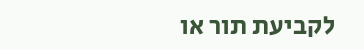לקביעת תור או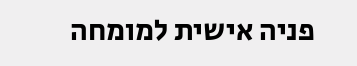פניה אישית למומחה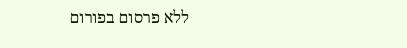ללא פרסום בפורום